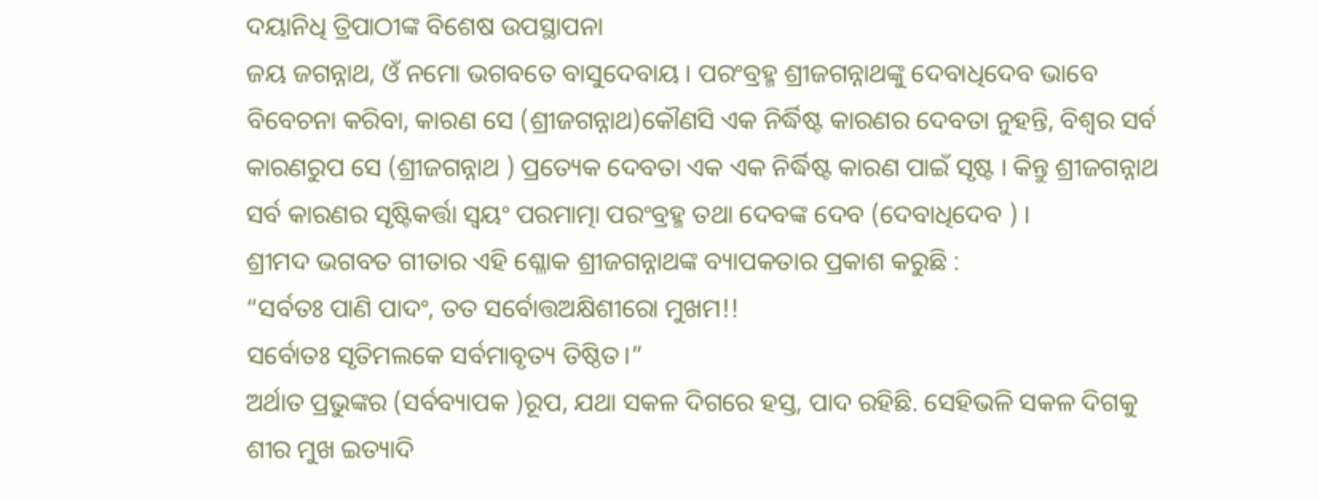ଦୟାନିଧି ତ୍ରିପାଠୀଙ୍କ ବିଶେଷ ଉପସ୍ଥାପନା
ଜୟ ଜଗନ୍ନାଥ, ଓଁ ନମୋ ଭଗବତେ ବାସୁଦେବାୟ । ପରଂବ୍ରହ୍ମ ଶ୍ରୀଜଗନ୍ନାଥଙ୍କୁ ଦେବାଧିଦେବ ଭାବେ ବିବେଚନା କରିବା, କାରଣ ସେ (ଶ୍ରୀଜଗନ୍ନାଥ)କୌଣସି ଏକ ନିର୍ଦ୍ଧିଷ୍ଟ କାରଣର ଦେବତା ନୁହନ୍ତି, ବିଶ୍ୱର ସର୍ବ କାରଣରୁପ ସେ (ଶ୍ରୀଜଗନ୍ନାଥ ) ପ୍ରତ୍ୟେକ ଦେବତା ଏକ ଏକ ନିର୍ଦ୍ଧିଷ୍ଟ କାରଣ ପାଇଁ ସୃଷ୍ଟ । କିନ୍ତୁ ଶ୍ରୀଜଗନ୍ନାଥ ସର୍ବ କାରଣର ସୃଷ୍ଟିକର୍ତ୍ତା ସ୍ୱୟଂ ପରମାତ୍ମା ପରଂବ୍ରହ୍ମ ତଥା ଦେବଙ୍କ ଦେବ (ଦେବାଧିଦେବ ) ।
ଶ୍ରୀମଦ ଭଗବତ ଗୀତାର ଏହି ଶ୍ଳୋକ ଶ୍ରୀଜଗନ୍ନାଥଙ୍କ ବ୍ୟାପକତାର ପ୍ରକାଶ କରୁଛି :
“ସର୍ବତଃ ପାଣି ପାଦଂ, ତତ ସର୍ବୋତ୍ତଅକ୍ଷିଶୀରୋ ମୁଖମ!!
ସର୍ବୋତଃ ସୃତିମଲକେ ସର୍ବମାବୃତ୍ୟ ତିଷ୍ଠିତ।”
ଅର୍ଥାତ ପ୍ରଭୁଙ୍କର (ସର୍ବବ୍ୟାପକ )ରୂପ, ଯଥା ସକଳ ଦିଗରେ ହସ୍ତ, ପାଦ ରହିଛି. ସେହିଭଳି ସକଳ ଦିଗକୁ ଶୀର ମୁଖ ଇତ୍ୟାଦି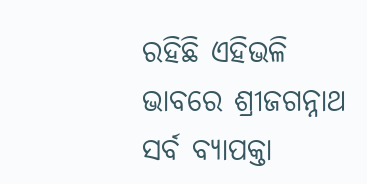ରହିଛି ଏହିଭଳି ଭାବରେ ଶ୍ରୀଜଗନ୍ନାଥ ସର୍ବ ବ୍ୟାପକ୍ତା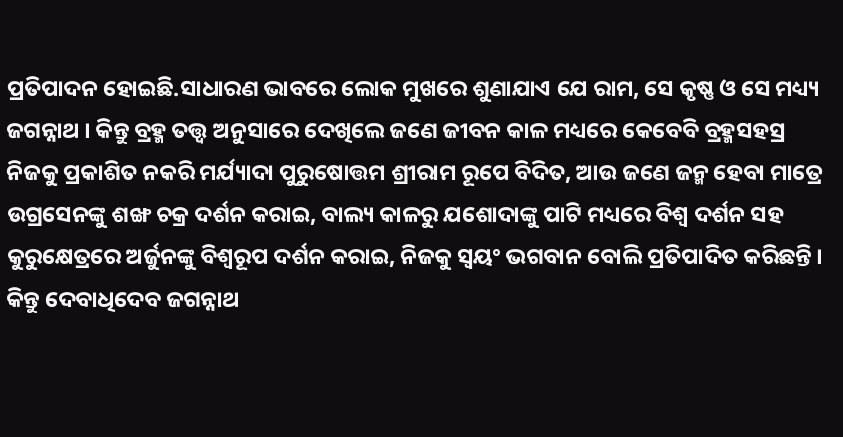ପ୍ରତିପାଦନ ହୋଇଛି.ସାଧାରଣ ଭାବରେ ଲୋକ ମୁଖରେ ଶୁଣାଯାଏ ଯେ ରାମ, ସେ କୃଷ୍ଣ ଓ ସେ ମଧ୍ୟ୍ୟ ଜଗନ୍ନାଥ । କିନ୍ତୁ ବ୍ରହ୍ମ ତତ୍ତ୍ୱ ଅନୁସାରେ ଦେଖିଲେ ଜଣେ ଜୀବନ କାଳ ମଧ୍ୟରେ କେବେବି ବ୍ରହ୍ମସହସ୍ର ନିଜକୁ ପ୍ରକାଶିତ ନକରି ମର୍ଯ୍ୟାଦା ପୁରୁଷୋତ୍ତମ ଶ୍ରୀରାମ ରୂପେ ବିଦିତ, ଆଉ ଜଣେ ଜନ୍ମ ହେବା ମାତ୍ରେ ଉଗ୍ରସେନଙ୍କୁ ଶଙ୍ଖ ଚକ୍ର ଦର୍ଶନ କରାଇ, ବାଲ୍ୟ କାଳରୁ ଯଶୋଦାଙ୍କୁ ପାଟି ମଧ୍ୟରେ ବିଶ୍ୱ ଦର୍ଶନ ସହ କୁରୁକ୍ଷେତ୍ରରେ ଅର୍ଜୁନଙ୍କୁ ବିଶ୍ୱରୂପ ଦର୍ଶନ କରାଇ, ନିଜକୁ ସ୍ୱୟଂ ଭଗବାନ ବୋଲି ପ୍ରତିପାଦିତ କରିଛନ୍ତି । କିନ୍ତୁ ଦେବାଧିଦେବ ଜଗନ୍ନାଥ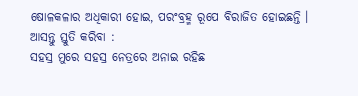ଷୋଳକଳାର ଅଧିକାରୀ ହୋଇ, ପରଂବ୍ରହ୍ମ ରୂପେ ବିରାଜିତ ହୋଇଛନ୍ତି ।
ଆସନ୍ତୁ ସ୍ତୁତି କରିବା :
ସହସ୍ର ମୁରେ ସହସ୍ର ନେତ୍ରରେ ଅନାଇ ରହିଛ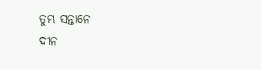ତୁମ୍ଭ ସନ୍ତାନେ
ଦୀନ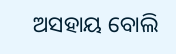ଅସହାୟ ବୋଲି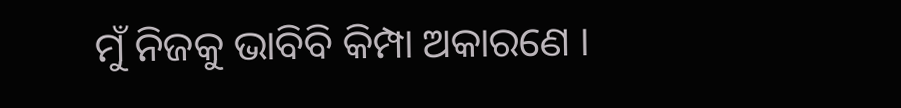ମୁଁ ନିଜକୁ ଭାବିବି କିମ୍ପା ଅକାରଣେ ।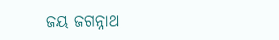ଜୟ ଜଗନ୍ନାଥ